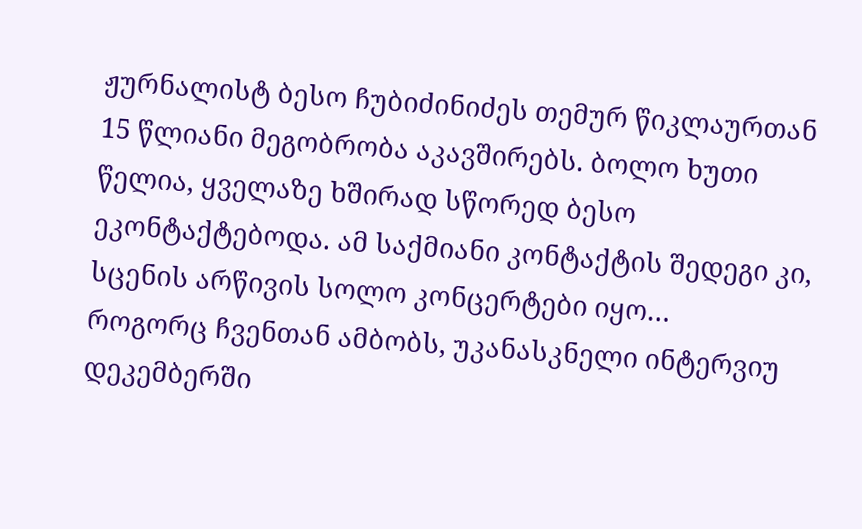ჟურნალისტ ბესო ჩუბიძინიძეს თემურ წიკლაურთან 15 წლიანი მეგობრობა აკავშირებს. ბოლო ხუთი წელია, ყველაზე ხშირად სწორედ ბესო ეკონტაქტებოდა. ამ საქმიანი კონტაქტის შედეგი კი, სცენის არწივის სოლო კონცერტები იყო…
როგორც ჩვენთან ამბობს, უკანასკნელი ინტერვიუ დეკემბერში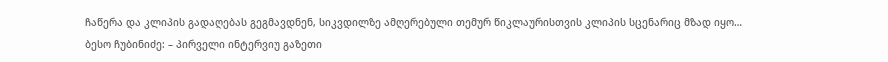ჩაწერა და კლიპის გადაღებას გეგმავდნენ, სიკვდილზე ამღერებული თემურ წიკლაურისთვის კლიპის სცენარიც მზად იყო…
ბესო ჩუბინიძე: – პირველი ინტერვიუ გაზეთი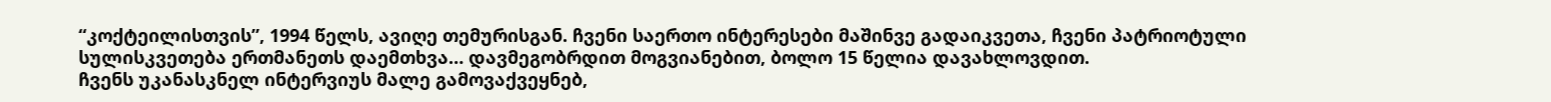“კოქტეილისთვის”, 1994 წელს, ავიღე თემურისგან. ჩვენი საერთო ინტერესები მაშინვე გადაიკვეთა, ჩვენი პატრიოტული სულისკვეთება ერთმანეთს დაემთხვა… დავმეგობრდით მოგვიანებით, ბოლო 15 წელია დავახლოვდით.
ჩვენს უკანასკნელ ინტერვიუს მალე გამოვაქვეყნებ,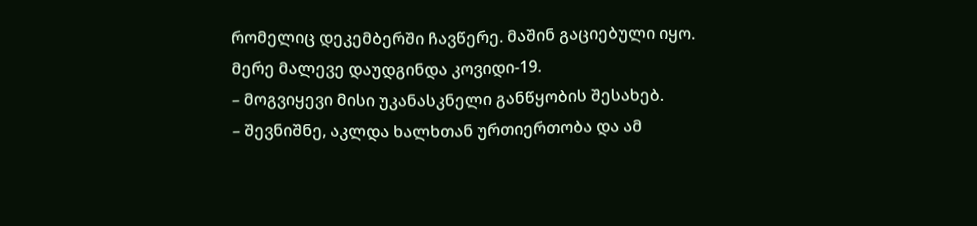რომელიც დეკემბერში ჩავწერე. მაშინ გაციებული იყო. მერე მალევე დაუდგინდა კოვიდი-19.
– მოგვიყევი მისი უკანასკნელი განწყობის შესახებ.
– შევნიშნე, აკლდა ხალხთან ურთიერთობა და ამ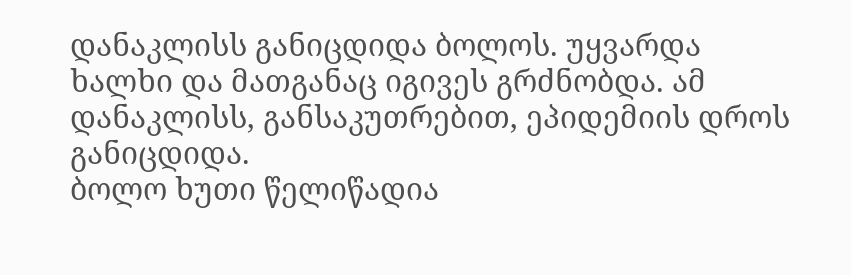დანაკლისს განიცდიდა ბოლოს. უყვარდა ხალხი და მათგანაც იგივეს გრძნობდა. ამ დანაკლისს, განსაკუთრებით, ეპიდემიის დროს განიცდიდა.
ბოლო ხუთი წელიწადია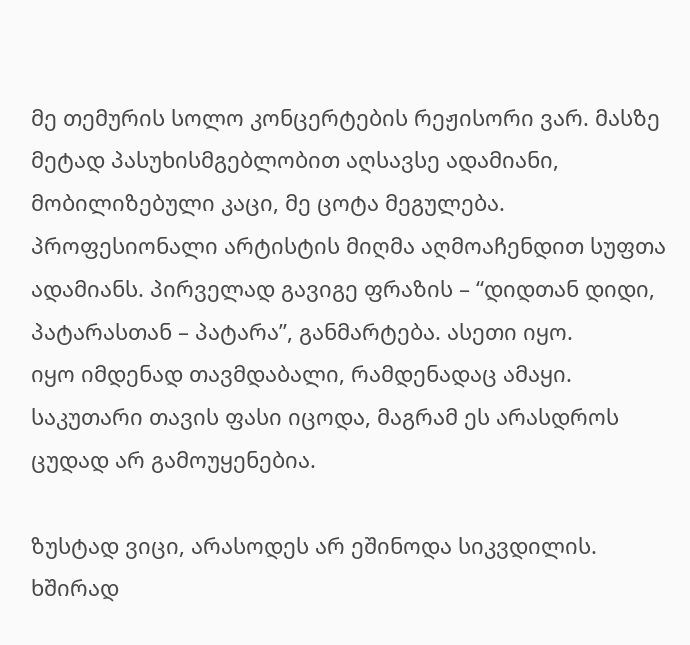მე თემურის სოლო კონცერტების რეჟისორი ვარ. მასზე მეტად პასუხისმგებლობით აღსავსე ადამიანი, მობილიზებული კაცი, მე ცოტა მეგულება. პროფესიონალი არტისტის მიღმა აღმოაჩენდით სუფთა ადამიანს. პირველად გავიგე ფრაზის – “დიდთან დიდი, პატარასთან – პატარა”, განმარტება. ასეთი იყო.
იყო იმდენად თავმდაბალი, რამდენადაც ამაყი. საკუთარი თავის ფასი იცოდა, მაგრამ ეს არასდროს ცუდად არ გამოუყენებია.

ზუსტად ვიცი, არასოდეს არ ეშინოდა სიკვდილის. ხშირად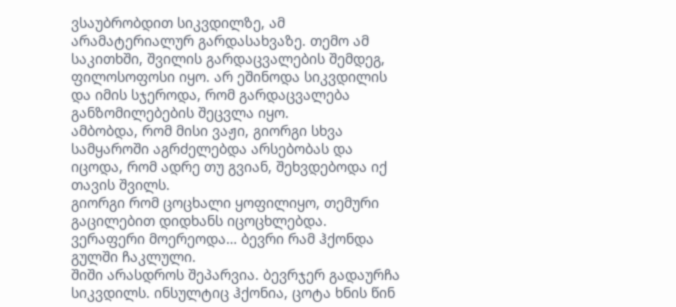ვსაუბრობდით სიკვდილზე, ამ არამატერიალურ გარდასახვაზე. თემო ამ საკითხში, შვილის გარდაცვალების შემდეგ, ფილოსოფოსი იყო. არ ეშინოდა სიკვდილის და იმის სჯეროდა, რომ გარდაცვალება განზომილებების შეცვლა იყო.
ამბობდა, რომ მისი ვაჟი, გიორგი სხვა სამყაროში აგრძელებდა არსებობას და იცოდა, რომ ადრე თუ გვიან, შეხვდებოდა იქ თავის შვილს.
გიორგი რომ ცოცხალი ყოფილიყო, თემური გაცილებით დიდხანს იცოცხლებდა. ვერაფერი მოერეოდა… ბევრი რამ ჰქონდა გულში ჩაკლული.
შიში არასდროს შეპარვია. ბევრჯერ გადაურჩა სიკვდილს. ინსულტიც ჰქონია, ცოტა ხნის წინ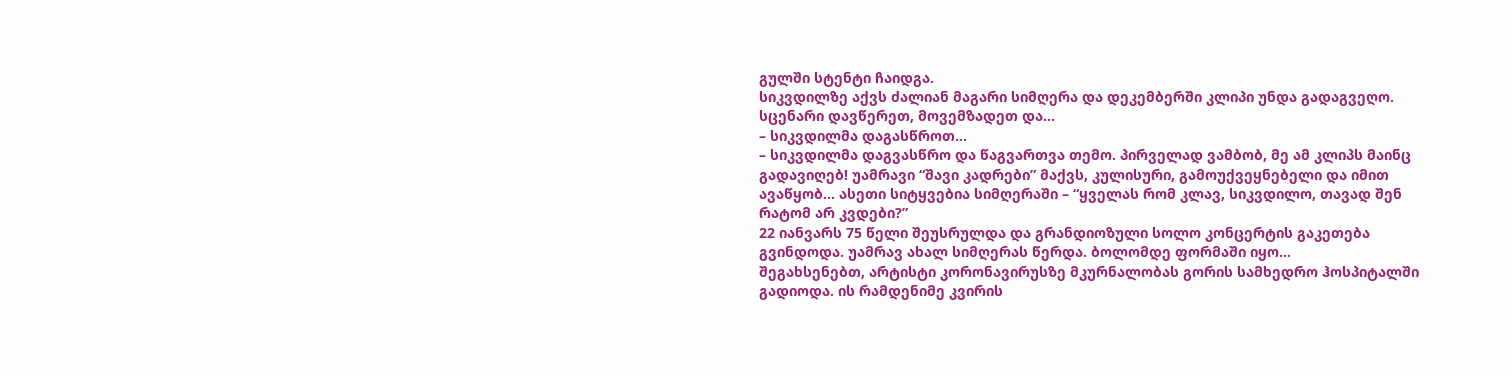გულში სტენტი ჩაიდგა.
სიკვდილზე აქვს ძალიან მაგარი სიმღერა და დეკემბერში კლიპი უნდა გადაგვეღო. სცენარი დავწერეთ, მოვემზადეთ და…
– სიკვდილმა დაგასწროთ…
– სიკვდილმა დაგვასწრო და წაგვართვა თემო. პირველად ვამბობ, მე ამ კლიპს მაინც გადავიღებ! უამრავი “შავი კადრები” მაქვს, კულისური, გამოუქვეყნებელი და იმით ავაწყობ… ასეთი სიტყვებია სიმღერაში – “ყველას რომ კლავ, სიკვდილო, თავად შენ რატომ არ კვდები?”
22 იანვარს 75 წელი შეუსრულდა და გრანდიოზული სოლო კონცერტის გაკეთება გვინდოდა. უამრავ ახალ სიმღერას წერდა. ბოლომდე ფორმაში იყო…
შეგახსენებთ, არტისტი კორონავირუსზე მკურნალობას გორის სამხედრო ჰოსპიტალში გადიოდა. ის რამდენიმე კვირის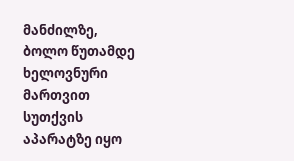მანძილზე, ბოლო წუთამდე ხელოვნური მართვით სუთქვის აპარატზე იყო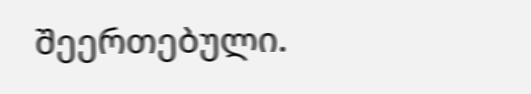შეერთებული.